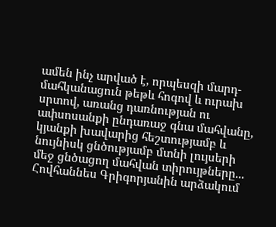ամեն ինչ արված է, որպեսզի մարդ-մահկանացուն թեթև հոգով և ուրախ սրտով, առանց դառնության ու ափսոսանքի ընդառաջ գնա մահվանը, կյանքի խավարից հեշտությամբ և նույնիսկ ցնծությամբ մտնի լույսերի մեջ ցնծացող մահվան տիրույթները...
Հովհաննես Գրիգորյանին արձակում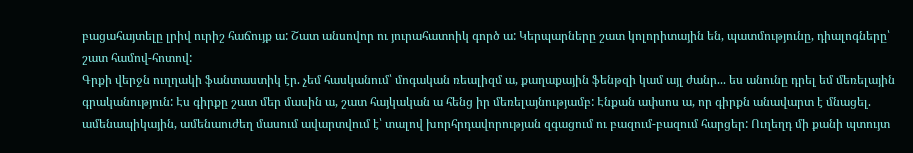բացահայտելը լրիվ ուրիշ հաճույք ա: Շատ անսովոր ու յուրահատոիկ գործ ա: Կերպարները շատ կոլորիտային են, պատմությունը, դիալոգները՝ շատ համով-հոտով:
Գրքի վերջն ուղղակի ֆանտաստիկ էր. չեմ հասկանում՝ մոգական ռեալիզմ ա, քաղաքային ֆենթզի կամ այլ ժանր... ես անունը դրել եմ մեռելային գրականություն: Էս գիրքը շատ մեր մասին ա, շատ հայկական ա հենց իր մեռելայնությամբ: Էնքան ափսոս ա, որ գիրքն անավարտ է մնացել. ամենապիկային, ամենաուժեղ մասում ավարտվում է՝ տալով խորհրդավորության զգացում ու բազում-բազում հարցեր: Ուղեղդ մի քանի պտույտ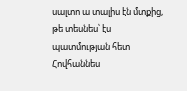սալտո ա տալիս էն մտքից, թե տեսնես՝ էս պատմության հետ Հովհաննես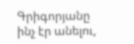Գրիգորյանը ինչ էր անելու,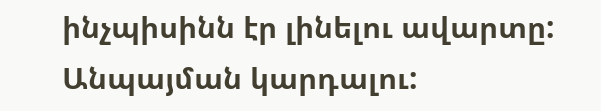ինչպիսինն էր լինելու ավարտը: Անպայման կարդալու: